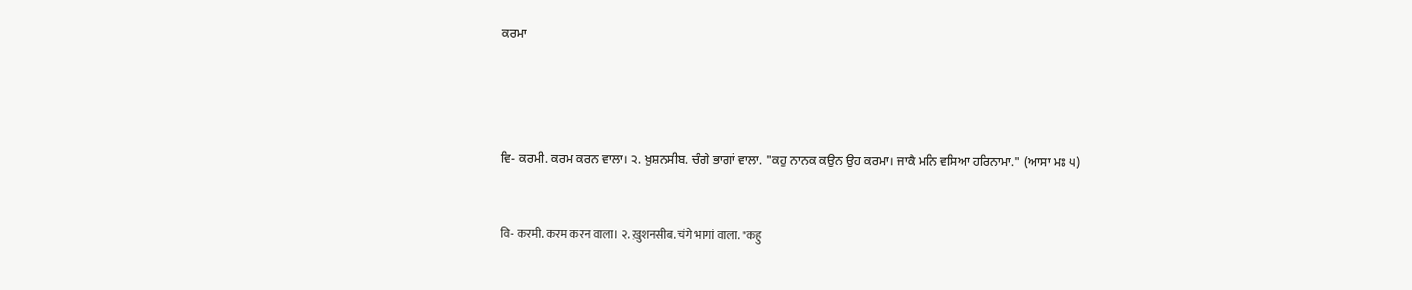ਕਰਮਾ




ਵਿ- ਕਰਮੀ. ਕਰਮ ਕਰਨ ਵਾਲਾ। ੨. ਖ਼ੁਸ਼ਨਸੀਬ. ਚੰਗੇ ਭਾਗਾਂ ਵਾਲਾ. "ਕਹੁ ਨਾਨਕ ਕਉਨ ਉਹ ਕਰਮਾ। ਜਾਕੈ ਮਨਿ ਵਸਿਆ ਹਰਿਨਾਮਾ." (ਆਸਾ ਮਃ ੫)


वि- करमी. करम करन वाला। २. ख़ुशनसीब. चंगे भागां वाला. "कहु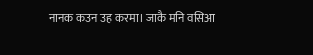नानक कउन उह करमा। जाकै मनि वसिआ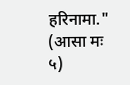हरिनामा." (आसा मः ५)